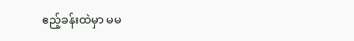ဧည့်ခန်းထဲမှာ မမ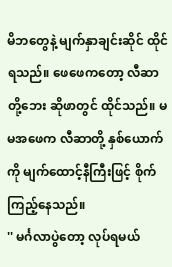မိဘတွေနဲ့ မျက်နှာချင်းဆိုင် ထိုင်ရသည်။ ဖေဖေကတော့ လီဆာတို့ဘေး ဆိုဖာတွင် ထိုင်သည်။ မမအဖေက လီဆာတို့ နှစ်ယောက်ကို မျက်ထောင့်နီကြီးဖြင့် စိုက်ကြည့်နေသည်။
'' မင်္ဂလာပွဲတော့ လုပ်ရမယ်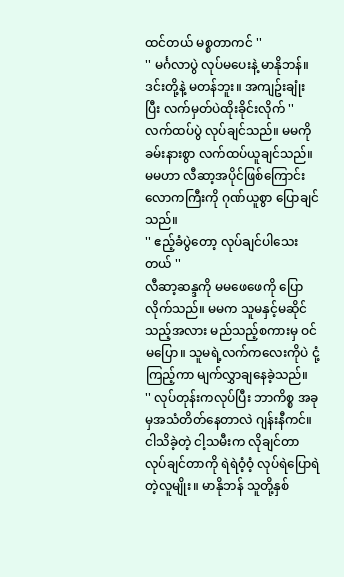ထင်တယ် မစ္စတာကင် ''
'' မင်္ဂလာပွဲ လုပ်မပေးနဲ့ မာနိုဘန်။ ဒင်းတို့နဲ့ မတန်ဘူး။ အကျဥ်းချုံးပြီး လက်မှတ်ပဲထိုးခိုင်းလိုက် ''
လက်ထပ်ပွဲ လုပ်ချင်သည်။ မမကို ခမ်းနားစွာ လက်ထပ်ယူချင်သည်။ မမဟာ လီဆာ့အပိုင်ဖြစ်ကြောင်း လောကကြီးကို ဂုဏ်ယူစွာ ပြောချင်သည်။
'' ဧည့်ခံပွဲတော့ လုပ်ချင်ပါသေးတယ် ''
လီဆာ့ဆန္ဒကို မမဖေဖေကို ပြောလိုက်သည်။ မမက သူမနှင့်မဆိုင်သည့်အလား မည်သည့်စကားမှ ဝင်မပြော။ သူမရဲ့လက်ကလေးကိုပဲ ငုံ့ကြည့်ကာ မျက်လွှာချနေခဲ့သည်။
'' လုပ်တုန်းကလုပ်ပြီး ဘာကိစ္စ အခုမှအသံတိတ်နေတာလဲ ဂျန်းနီကင်။ ငါသိခဲ့တဲ့ ငါ့သမီးက လိုချင်တာ လုပ်ချင်တာကို ရဲရဲဝံ့ဝံ့ လုပ်ရဲပြောရဲတဲ့လူမျိုး။ မာနိုဘန် သူတို့နှစ်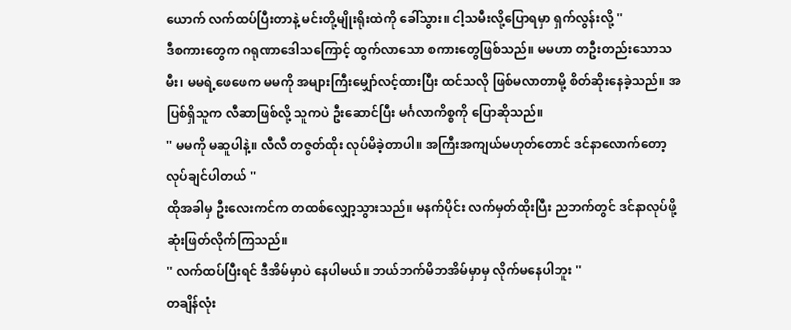ယောက် လက်ထပ်ပြီးတာနဲ့ မင်းတို့မျိုးရိုးထဲကို ခေါ်သွား။ ငါ့သမီးလို့ပြောရမှာ ရှက်လွန်းလို့ ''
ဒီစကားတွေက ဂရုဏာဒေါသကြောင့် ထွက်လာသော စကားတွေဖြစ်သည်။ မမဟာ တဦးတည်းသောသမီး၊ မမရဲ့ဖေဖေက မမကို အများကြီးမျှော်လင့်ထားပြီး ထင်သလို ဖြစ်မလာတာမို့ စိတ်ဆိုးနေခဲ့သည်။ အပြစ်ရှိသူက လီဆာဖြစ်လို့ သူကပဲ ဦးဆောင်ပြီး မင်္ဂလာကိစ္စကို ပြောဆိုသည်။
'' မမကို မဆူပါနဲ့။ လီလီ တဇွတ်ထိုး လုပ်မိခဲ့တာပါ။ အကြီးအကျယ်မဟုတ်တောင် ဒင်နာလောက်တော့ လုပ်ချင်ပါတယ် ''
ထိုအခါမှ ဦးလေးကင်က တထစ်လျှော့သွားသည်။ မနက်ပိုင်း လက်မှတ်ထိုးပြီး ညဘက်တွင် ဒင်နာလုပ်ဖို့ ဆုံးဖြတ်လိုက်ကြသည်။
'' လက်ထပ်ပြီးရင် ဒီအိမ်မှာပဲ နေပါမယ်။ ဘယ်ဘက်မိဘအိမ်မှာမှ လိုက်မနေပါဘူး ''
တချိန်လုံး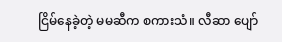ငြိမ်နေခဲ့တဲ့ မမဆီက စကားသံ။ လီဆာ ပျော်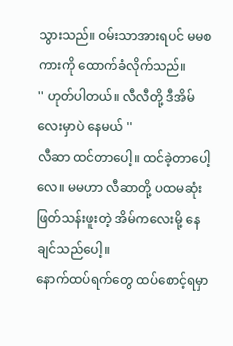သွားသည်။ ဝမ်းသာအားရပင် မမစကားကို ထောက်ခံလိုက်သည်။
'' ဟုတ်ပါတယ်။ လီလီတို့ ဒီအိမ်လေးမှာပဲ နေမယ် ''
လီဆာ ထင်တာပေါ့။ ထင်ခဲ့တာပေါ့လေ။ မမဟာ လီဆာတို့ ပထမဆုံးဖြတ်သန်းဖူးတဲ့ အိမ်ကလေးမို့ နေချင်သည်ပေါ့။
နောက်ထပ်ရက်တွေ ထပ်စောင့်ရမှာ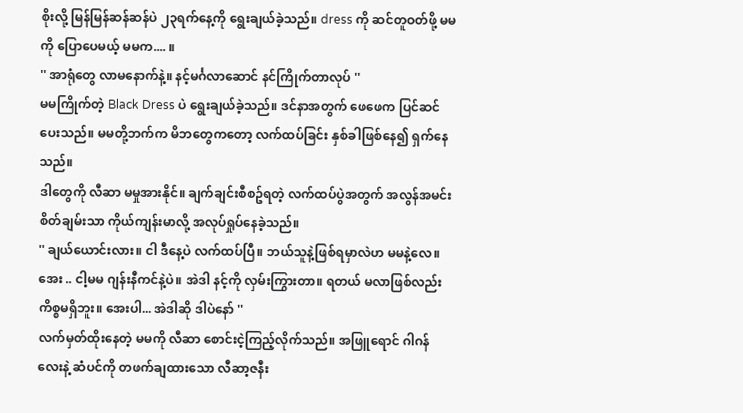စိုးလို့ မြန်မြန်ဆန်ဆန်ပဲ ၂၃ရက်နေ့ကို ရွေးချယ်ခဲ့သည်။ dress ကို ဆင်တူဝတ်ဖို့ မမကို ပြောပေမယ့် မမက.... ။
'' အာရုံတွေ လာမနောက်နဲ့။ နင့်မင်္ဂလာဆောင် နင်ကြိုက်တာလုပ် ''
မမကြိုက်တဲ့ Black Dress ပဲ ရွေးချယ်ခဲ့သည်။ ဒင်နာအတွက် ဖေဖေက ပြင်ဆင်ပေးသည်။ မမတို့ဘက်က မိဘတွေကတော့ လက်ထပ်ခြင်း နှစ်ခါဖြစ်နေ၍ ရှက်နေသည်။
ဒါတွေကို လီဆာ မမှုအားနိုင်။ ချက်ချင်းစီစဥ်ရတဲ့ လက်ထပ်ပွဲအတွက် အလွန်အမင်း စိတ်ချမ်းသာ ကိုယ်ကျန်းမာလို့ အလုပ်ရှုပ်နေခဲ့သည်။
'' ချယ်ယောင်းလား။ ငါ ဒီနေ့ပဲ လက်ထပ်ပြီ။ ဘယ်သူနဲ့ဖြစ်ရမှာလဲဟ မမနဲ့လေ။ အေး .. ငါ့မမ ဂျန်းနီကင်နဲ့ပဲ။ အဲဒါ နင့်ကို လှမ်းကြွားတာ။ ရတယ် မလာဖြစ်လည်း ကိစ္စမရှိဘူး။ အေးပါ... အဲဒါဆို ဒါပဲနော် ''
လက်မှတ်ထိုးနေတဲ့ မမကို လီဆာ စောင်းငဲ့ကြည့်လိုက်သည်။ အဖြူရောင် ဂါဂန်လေးနဲ့ ဆံပင်ကို တဖက်ချထားသော လီဆာ့ဇနီး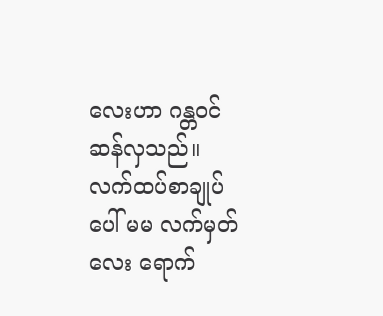လေးဟာ ဂန္တဝင်ဆန်လှသည်။ လက်ထပ်စာချုပ်ပေါ် မမ လက်မှတ်လေး ရောက်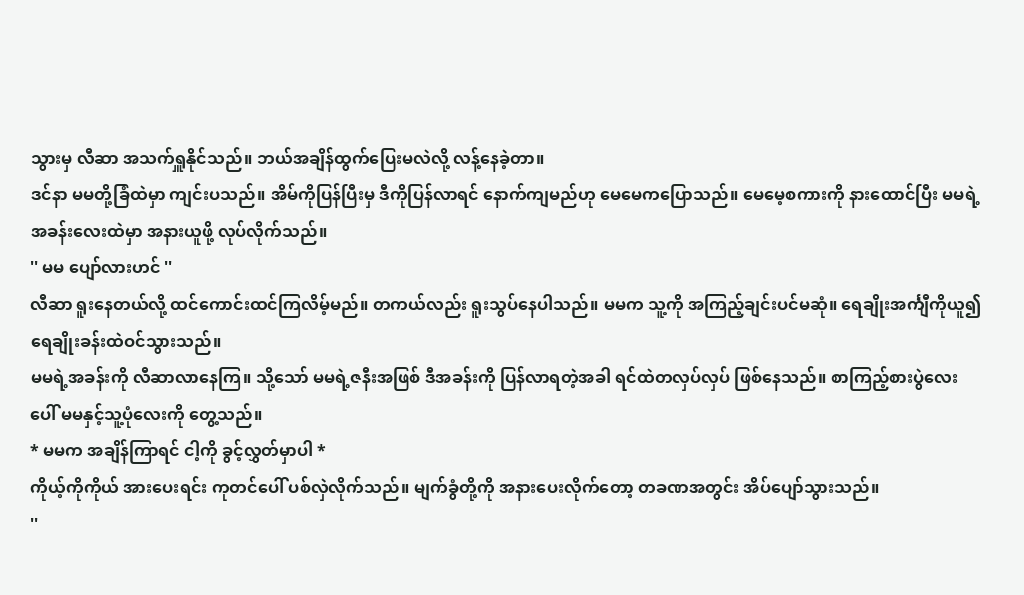သွားမှ လီဆာ အသက်ရှူနိုင်သည်။ ဘယ်အချိန်ထွက်ပြေးမလဲလို့ လန့်နေခဲ့တာ။
ဒင်နာ မမတို့ခြံထဲမှာ ကျင်းပသည်။ အိမ်ကိုပြန်ပြီးမှ ဒီကိုပြန်လာရင် နောက်ကျမည်ဟု မေမေကပြောသည်။ မေမေ့စကားကို နားထောင်ပြီး မမရဲ့အခန်းလေးထဲမှာ အနားယူဖို့ လုပ်လိုက်သည်။
'' မမ ပျော်လားဟင် ''
လီဆာ ရူးနေတယ်လို့ ထင်ကောင်းထင်ကြလိမ့်မည်။ တကယ်လည်း ရူးသွပ်နေပါသည်။ မမက သူ့ကို အကြည့်ချင်းပင်မဆုံ။ ရေချိုးအင်္ကျီကိုယူ၍ ရေချိုးခန်းထဲဝင်သွားသည်။
မမရဲ့အခန်းကို လီဆာလာနေကြ။ သို့သော် မမရဲ့ဇနီးအဖြစ် ဒီအခန်းကို ပြန်လာရတဲ့အခါ ရင်ထဲတလှပ်လှပ် ဖြစ်နေသည်။ စာကြည့်စားပွဲလေးပေါ် မမနှင့်သူ့ပုံလေးကို တွေ့သည်။
* မမက အချိန်ကြာရင် ငါ့ကို ခွင့်လွှတ်မှာပါ *
ကိုယ့်ကိုကိုယ် အားပေးရင်း ကုတင်ပေါ် ပစ်လှဲလိုက်သည်။ မျက်ခွံတို့ကို အနားပေးလိုက်တော့ တခဏအတွင်း အိပ်ပျော်သွားသည်။
''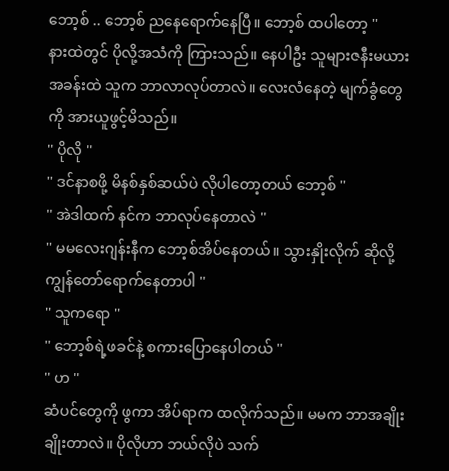ဘော့စ် .. ဘော့စ် ညနေရောက်နေပြီ။ ဘော့စ် ထပါတော့ ''
နားထဲတွင် ပိုလို့အသံကို ကြားသည်။ နေပါဦး သူများဇနီးမယားအခန်းထဲ သူက ဘာလာလုပ်တာလဲ။ လေးလံနေတဲ့ မျက်ခွံတွေကို အားယူဖွင့်မိသည်။
'' ပိုလို ''
'' ဒင်နာစဖို့ မိနစ်နှစ်ဆယ်ပဲ လိုပါတော့တယ် ဘော့စ် ''
'' အဲဒါထက် နင်က ဘာလုပ်နေတာလဲ ''
'' မမလေးဂျန်းနီက ဘော့စ်အိပ်နေတယ်။ သွားနှိုးလိုက် ဆိုလို့ ကျွန်တော်ရောက်နေတာပါ ''
'' သူကရော ''
'' ဘော့စ်ရဲ့ဖခင်နဲ့ စကားပြောနေပါတယ် ''
'' ဟ ''
ဆံပင်တွေကို ဖွကာ အိပ်ရာက ထလိုက်သည်။ မမက ဘာအချိုးချိုးတာလဲ။ ပိုလိုဟာ ဘယ်လိုပဲ သက်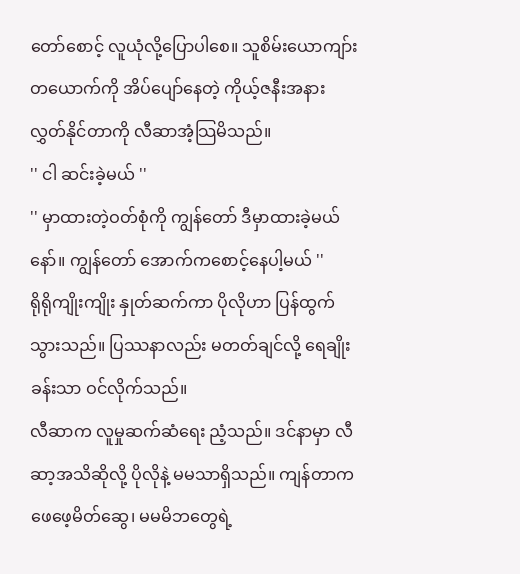တော်စောင့် လူယုံလို့ပြောပါစေ။ သူစိမ်းယောကျာ်းတယောက်ကို အိပ်ပျော်နေတဲ့ ကိုယ့်ဇနီးအနား လွှတ်နိုင်တာကို လီဆာအံ့သြမိသည်။
'' ငါ ဆင်းခဲ့မယ် ''
'' မှာထားတဲ့ဝတ်စုံကို ကျွန်တော် ဒီမှာထားခဲ့မယ်နော်။ ကျွန်တော် အောက်ကစောင့်နေပါ့မယ် ''
ရိုရိုကျိုးကျိုး နှုတ်ဆက်ကာ ပိုလိုဟာ ပြန်ထွက်သွားသည်။ ပြဿနာလည်း မတတ်ချင်လို့ ရေချိုးခန်းသာ ဝင်လိုက်သည်။
လီဆာက လူမှုဆက်ဆံရေး ညံ့သည်။ ဒင်နာမှာ လီဆာ့အသိဆိုလို့ ပိုလိုနဲ့ မမသာရှိသည်။ ကျန်တာက ဖေဖေ့မိတ်ဆွေ၊ မမမိဘတွေရဲ့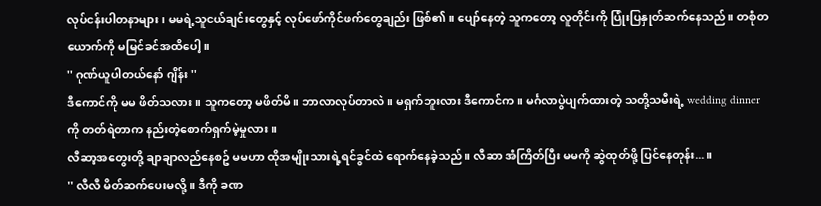လုပ်ငန်းပါတနာများ၊ မမရဲ့သူငယ်ချင်းတွေနှင့် လုပ်ဖော်ကိုင်ဖက်တွေချည်း ဖြစ်၏။ ပျော်နေတဲ့ သူကတော့ လူတိုင်းကို ပြုံးပြနှုတ်ဆက်နေသည်။ တစုံတယောက်ကို မမြင်ခင်အထိပေါ့။
'' ဂုဏ်ယူပါတယ်နော် ဂျိန်း ''
ဒီကောင်ကို မမ ဖိတ်သလား။ သူကတော့ မဖိတ်မိ။ ဘာလာလုပ်တာလဲ။ မရှက်ဘူးလား ဒီကောင်က။ မင်္ဂလာပွဲပျက်ထားတဲ့ သတို့သမီးရဲ့ wedding dinner ကို တတ်ရဲတာက နည်းတဲ့စောက်ရှက်မဲ့မှုလား။
လီဆာ့အတွေးတို့ ချာချာလည်နေစဥ် မမဟာ ထိုအမျိုးသားရဲ့ရင်ခွင်ထဲ ရောက်နေခဲ့သည်။ လီဆာ အံကြိတ်ပြီး မမကို ဆွဲထုတ်ဖို့ ပြင်နေတုန်း...။
'' လီလီ မိတ်ဆက်ပေးမလို့။ ဒီကို ခဏ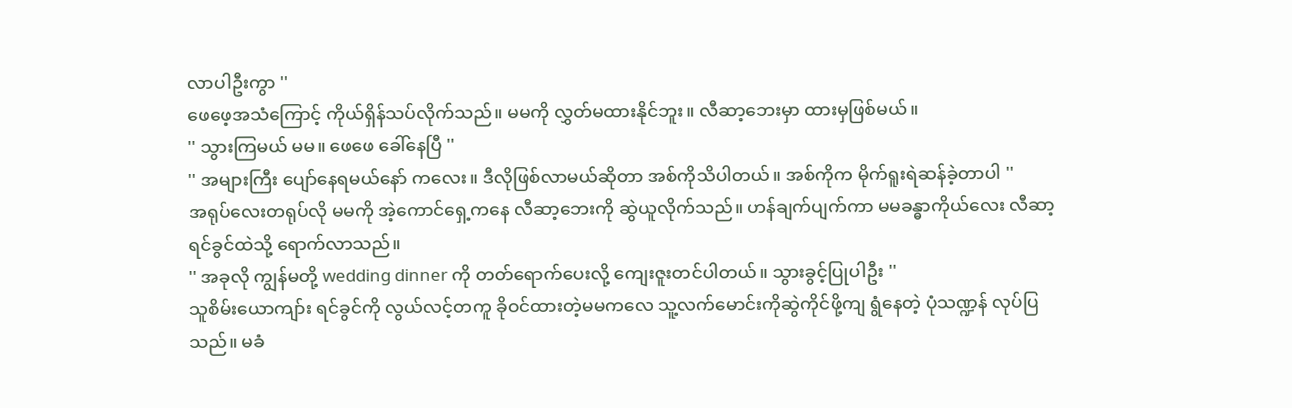လာပါဦးကွာ ''
ဖေဖေ့အသံကြောင့် ကိုယ်ရှိန်သပ်လိုက်သည်။ မမကို လွှတ်မထားနိုင်ဘူး။ လီဆာ့ဘေးမှာ ထားမှဖြစ်မယ်။
'' သွားကြမယ် မမ။ ဖေဖေ ခေါ်နေပြီ ''
'' အများကြီး ပျော်နေရမယ်နော် ကလေး။ ဒီလိုဖြစ်လာမယ်ဆိုတာ အစ်ကိုသိပါတယ်။ အစ်ကိုက မိုက်ရူးရဲဆန်ခဲ့တာပါ ''
အရုပ်လေးတရုပ်လို မမကို အဲ့ကောင်ရှေ့ကနေ လီဆာ့ဘေးကို ဆွဲယူလိုက်သည်။ ဟန်ချက်ပျက်ကာ မမခန္ဓာကိုယ်လေး လီဆာ့ရင်ခွင်ထဲသို့ ရောက်လာသည်။
'' အခုလို ကျွန်မတို့ wedding dinner ကို တတ်ရောက်ပေးလို့ ကျေးဇူးတင်ပါတယ်။ သွားခွင့်ပြုပါဦး ''
သူစိမ်းယောကျာ်း ရင်ခွင်ကို လွယ်လင့်တကူ ခိုဝင်ထားတဲ့မမကလေ သူ့လက်မောင်းကိုဆွဲကိုင်ဖို့ကျ ရွံနေတဲ့ ပုံသဏ္ဍန် လုပ်ပြသည်။ မခံ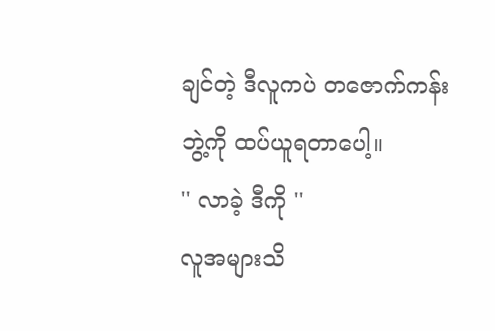ချင်တဲ့ ဒီလူကပဲ တဇောက်ကန်းဘွဲ့ကို ထပ်ယူရတာပေါ့။
'' လာခဲ့ ဒီကို ''
လူအများသိ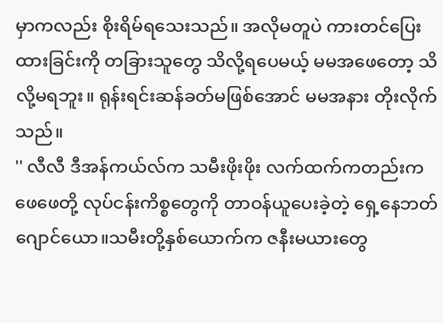မှာကလည်း စိုးရိမ်ရသေးသည်။ အလိုမတူပဲ ကားတင်ပြေးထားခြင်းကို တခြားသူတွေ သိလို့ရပေမယ့် မမအဖေတော့ သိလို့မရဘူး။ ရုန်းရင်းဆန်ခတ်မဖြစ်အောင် မမအနား တိုးလိုက်သည်။
'' လီလီ ဒီအန်ကယ်လ်က သမီးဖိုးဖိုး လက်ထက်ကတည်းက ဖေဖေတို့ လုပ်ငန်းကိစ္စတွေကို တာဝန်ယူပေးခဲ့တဲ့ ရှေ့နေဘတ်ဂျောင်ယော။သမီးတို့နှစ်ယောက်က ဇနီးမယားတွေ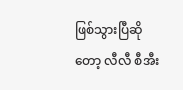ဖြစ်သွားပြီဆိုတော့ လီလီ စီအီး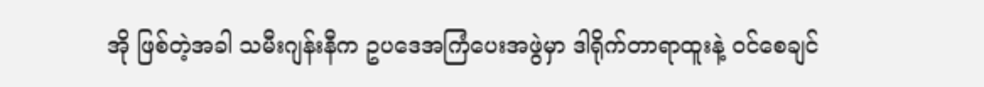အို ဖြစ်တဲ့အခါ သမီးဂျန်းနီက ဥပဒေအကြံပေးအဖွဲမှာ ဒါရိုက်တာရာထူးနဲ့ ဝင်စေချင်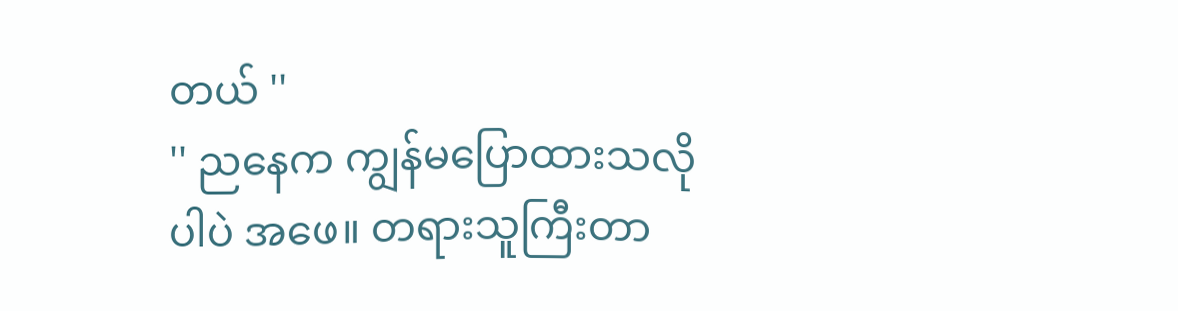တယ် ''
'' ညနေက ကျွန်မပြောထားသလိုပါပဲ အဖေ။ တရားသူကြီးတာ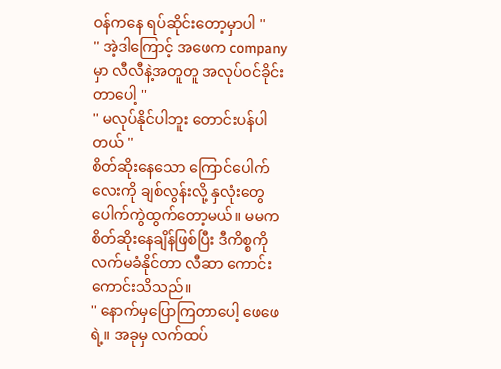ဝန်ကနေ ရပ်ဆိုင်းတော့မှာပါ ''
'' အဲ့ဒါကြောင့် အဖေက company မှာ လီလီနဲ့အတူတူ အလုပ်ဝင်ခိုင်းတာပေါ့ ''
'' မလုပ်နိုင်ပါဘူး တောင်းပန်ပါတယ် ''
စိတ်ဆိုးနေသော ကြောင်ပေါက်လေးကို ချစ်လွန်းလို့ နှလုံးတွေ ပေါက်ကွဲထွက်တော့မယ်။ မမက စိတ်ဆိုးနေချိန်ဖြစ်ပြီး ဒီကိစ္စကို လက်မခံနိုင်တာ လီဆာ ကောင်းကောင်းသိသည်။
'' နောက်မှပြောကြတာပေါ့ ဖေဖေရဲ့။ အခုမှ လက်ထပ်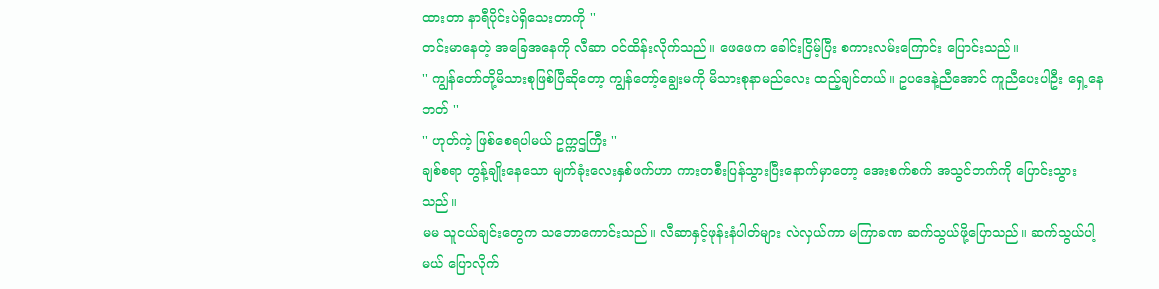ထားတာ နာရီပိုင်းပဲရှိသေးတာကို ''
တင်းမာနေတဲ့ အခြေအနေကို လီဆာ ဝင်ထိန်းလိုက်သည်။ ဖေဖေက ခေါင်းငြိမ့်ပြီး စကားလမ်းကြောင်း ပြောင်းသည်။
'' ကျွန်တော်တို့မိသားစုဖြစ်ပြီဆိုတော့ ကျွန်တော့်ချွေးမကို မိသားစုနာမည်လေး ထည့်ချင်တယ်။ ဥပဒေနဲ့ညီအောင် ကူညီပေးပါဦး ရှေ့နေဘတ် ''
'' ဟုတ်ကဲ့ ဖြစ်စေရပါမယ် ဥက္ကဌကြီး ''
ချစ်စရာ တွန့်ချိုးနေသော မျက်ခုံးလေးနှစ်ဖက်ဟာ ကားတစီးပြန်သွားပြီးနောက်မှာတော့ အေးစက်စက် အသွင်ဘက်ကို ပြောင်းသွားသည်။
မမ သူငယ်ချင်းတွေက သဘောကောင်းသည်။ လီဆာနှင့်ဖုန်းနံပါတ်များ လဲလှယ်ကာ မကြာခဏ ဆက်သွယ်ဖို့ပြောသည်။ ဆက်သွယ်ပါ့မယ် ပြောလိုက်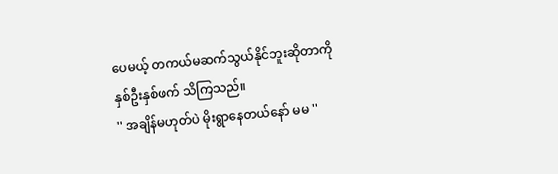ပေမယ့် တကယ်မဆက်သွယ်နိုင်ဘူးဆိုတာကို နှစ်ဦးနှစ်ဖက် သိကြသည်။
'' အချိန်မဟုတ်ပဲ မိုးရွာနေတယ်နော် မမ ''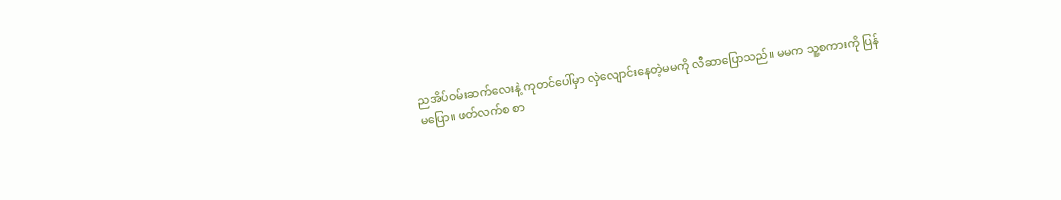ညအိပ်ဝမ်းဆက်လေးနဲ့ ကုတင်ပေါ်မှာ လှဲလျောင်းနေတဲ့မမကို လီဆာပြောသည်။ မမက သူ့စကားကို ပြန်မပြော။ ဖတ်လက်စ စာ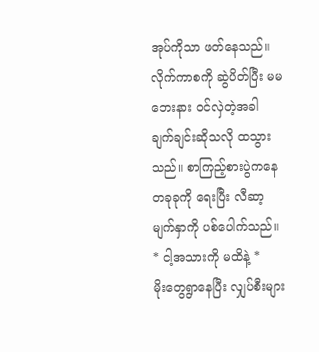အုပ်ကိုသာ ဖတ်နေသည်။
လိုက်ကာစကို ဆွဲပိတ်ပြီး မမဘေးနား ဝင်လှဲတဲ့အခါ ချက်ချင်းဆိုသလို ထသွားသည်။ စာကြည့်စားပွဲကနေ တခုခုကို ရေးပြီး လီဆာ့မျက်နှာကို ပစ်ပေါက်သည်။
* ငါ့အသားကို မထိနဲ့ *
မိုးတွေရွာနေပြီး လျှပ်စီးများ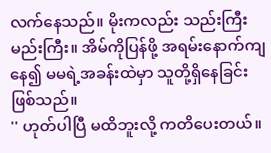လက်နေသည်။ မိုးကလည်း သည်းကြီးမည်းကြီး။ အိမ်ကိုပြန်ဖို့ အရမ်းနောက်ကျနေ၍ မမရဲ့အခန်းထဲမှာ သူတို့ရှိနေခြင်း ဖြစ်သည်။
'' ဟုတ်ပါပြီ မထိဘူးလို့ ကတိပေးတယ်။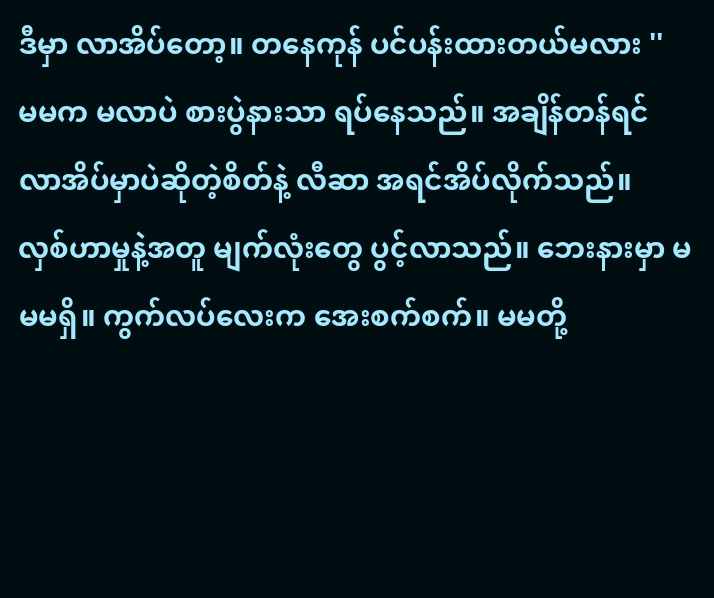ဒီမှာ လာအိပ်တော့။ တနေကုန် ပင်ပန်းထားတယ်မလား ''
မမက မလာပဲ စားပွဲနားသာ ရပ်နေသည်။ အချိန်တန်ရင် လာအိပ်မှာပဲဆိုတဲ့စိတ်နဲ့ လီဆာ အရင်အိပ်လိုက်သည်။
လှစ်ဟာမှုနဲ့အတူ မျက်လုံးတွေ ပွင့်လာသည်။ ဘေးနားမှာ မမမရှိ။ ကွက်လပ်လေးက အေးစက်စက်။ မမတို့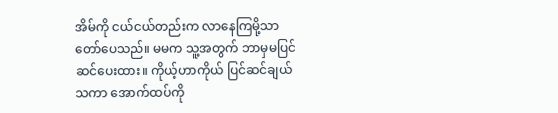အိမ်ကို ငယ်ငယ်တည်းက လာနေကြမို့သာ တော်ပေသည်။ မမက သူ့အတွက် ဘာမှမပြင်ဆင်ပေးထား။ ကိုယ့်ဟာကိုယ် ပြင်ဆင်ချယ်သကာ အောက်ထပ်ကို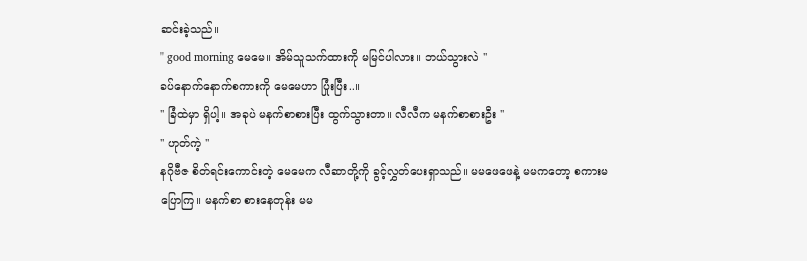ဆင်းခဲ့သည်။
'' good morning မေမေ။ အိမ်သူသက်ထားကို မမြင်ပါလား။ ဘယ်သွားလဲ ''
ခပ်နောက်နောက်စကားကို မေမေဟာ ပြုံးပြီး..။
'' ခြံထဲမှာ ရှိပါ့။ အခုပဲ မနက်စာစားပြီး ထွက်သွားတာ။ လီလီက မနက်စာစားဦး ''
'' ဟုတ်ကဲ့ ''
နဂိုဗီဇ စိတ်ရင်းကောင်းတဲ့ မေမေက လီဆာတို့ကို ခွင့်လွှတ်ပေးရှာသည်။ မမဖေဖေနဲ့ မမကတော့ စကားမပြောကြ။ မနက်စာ စားနေတုန်း မမ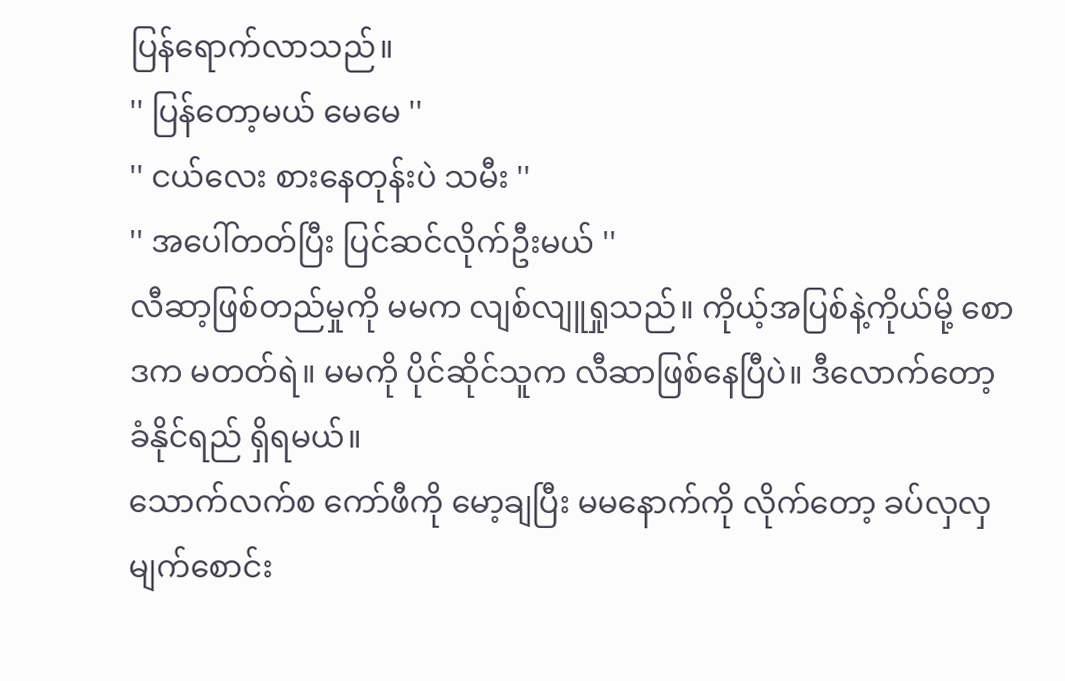ပြန်ရောက်လာသည်။
'' ပြန်တော့မယ် မေမေ ''
'' ငယ်လေး စားနေတုန်းပဲ သမီး ''
'' အပေါ်တတ်ပြီး ပြင်ဆင်လိုက်ဦးမယ် ''
လီဆာ့ဖြစ်တည်မှုကို မမက လျစ်လျူရှုသည်။ ကိုယ့်အပြစ်နဲ့ကိုယ်မို့ စောဒက မတတ်ရဲ။ မမကို ပိုင်ဆိုင်သူက လီဆာဖြစ်နေပြီပဲ။ ဒီလောက်တော့ ခံနိုင်ရည် ရှိရမယ်။
သောက်လက်စ ကော်ဖီကို မော့ချပြီး မမနောက်ကို လိုက်တော့ ခပ်လှလှမျက်စောင်း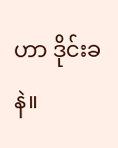ဟာ ဒိုင်းခနဲ။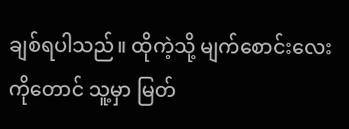ချစ်ရပါသည်။ ထိုကဲ့သို့ မျက်စောင်းလေးကိုတောင် သူ့မှာ မြတ်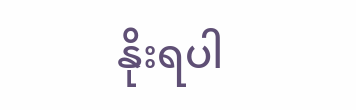နိုးရပါ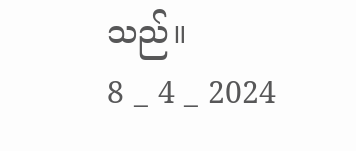သည်။
8 _ 4 _ 2024